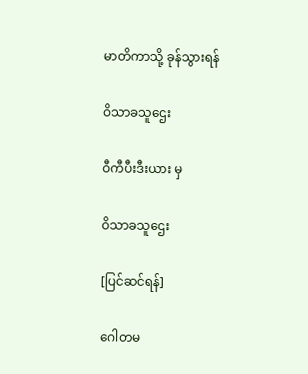မာတိကာသို့ ခုန်သွားရန်

ဝိသာခသူဌေး

ဝီကီပီးဒီးယား မှ

ဝိသာခသူဌေး

[ပြင်ဆင်ရန်]

ဂေါတမ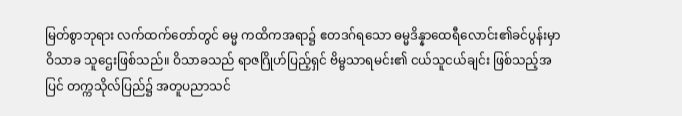မြတ်စွာဘုရား လက်ထက်တော်တွင် ဓမ္မ ကထိကအရာ၌ ဧတဒဂ်ရသော ဓမ္မဒိန္နာထေရီလောင်း၏ခင်ပွန်းမှာ ဝိသာခ သူဌေးဖြစ်သည်။ ဝိသာခသည် ရာဇဂြိုဟ်ပြည့်ရှင် ဗိမ္ဗသာရမင်း၏ ငယ်သူငယ်ချင်း ဖြစ်သည့်အပြင် တက္ကသိုလ်ပြည်၌ အတူပညာသင်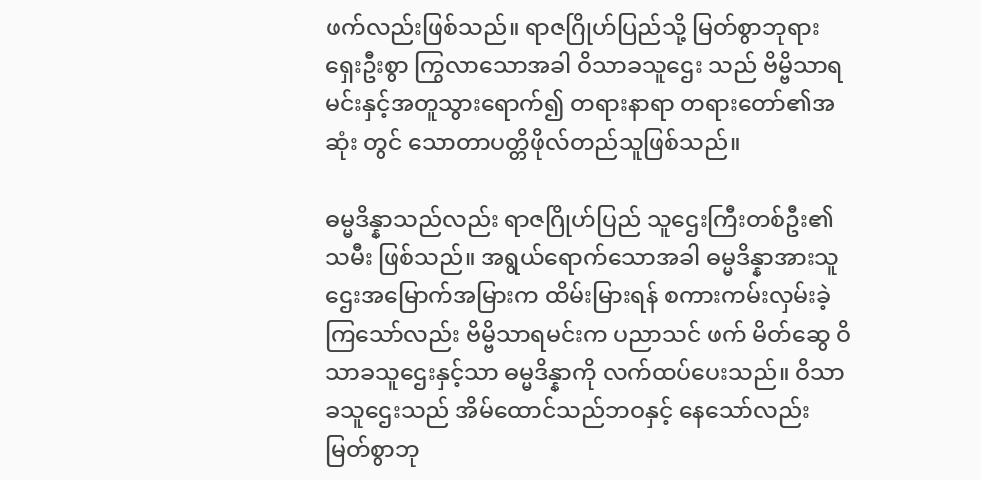ဖက်လည်းဖြစ်သည်။ ရာဇဂြိုဟ်ပြည်သို့ မြတ်စွာဘုရားရှေးဦးစွာ ကြွလာသောအခါ ဝိသာခသူဌေး သည် ဗိမ္ဗိသာရမင်းနှင့်အတူသွားရောက်၍ တရားနာရာ တရားတော်၏အဆုံး တွင် သောတာပတ္တိဖိုလ်တည်သူဖြစ်သည်။

ဓမ္မဒိန္နာသည်လည်း ရာဇဂြိုဟ်ပြည် သူဌေးကြီးတစ်ဦး၏ သမီး ဖြစ်သည်။ အရွယ်ရောက်သောအခါ ဓမ္မဒိန္နာအားသူဌေးအမြောက်အမြားက ထိမ်းမြားရန် စကားကမ်းလှမ်းခဲ့ကြသော်လည်း ဗိမ္ဗိသာရမင်းက ပညာသင် ဖက် မိတ်ဆွေ ဝိသာခသူဌေးနှင့်သာ ဓမ္မဒိန္နာကို လက်ထပ်ပေးသည်။ ဝိသာခသူဌေးသည် အိမ်ထောင်သည်ဘဝနှင့် နေသော်လည်း မြတ်စွာဘု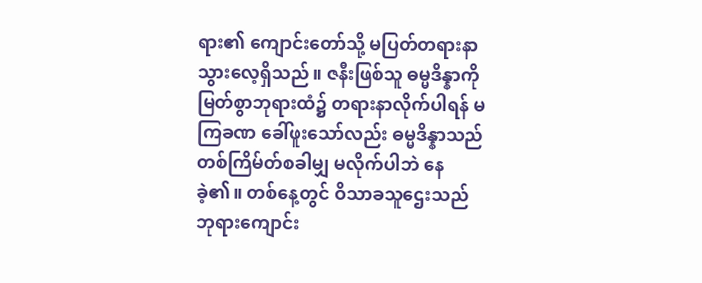ရား၏ ကျောင်းတော်သို့ မပြတ်တရားနာသွားလေ့ရှိသည်။ ဇနီးဖြစ်သူ ဓမ္မဒိန္နာကို မြတ်စွာဘုရားထံ၌ တရားနာလိုက်ပါရန် မကြခဏ ခေါ်ဖူးသော်လည်း ဓမ္မဒိန္နာသည် တစ်ကြိမ်တ်စခါမျှ မလိုက်ပါဘဲ နေခဲ့၏။ တစ်နေ့တွင် ဝိသာခသူဌေးသည် ဘုရားကျောင်း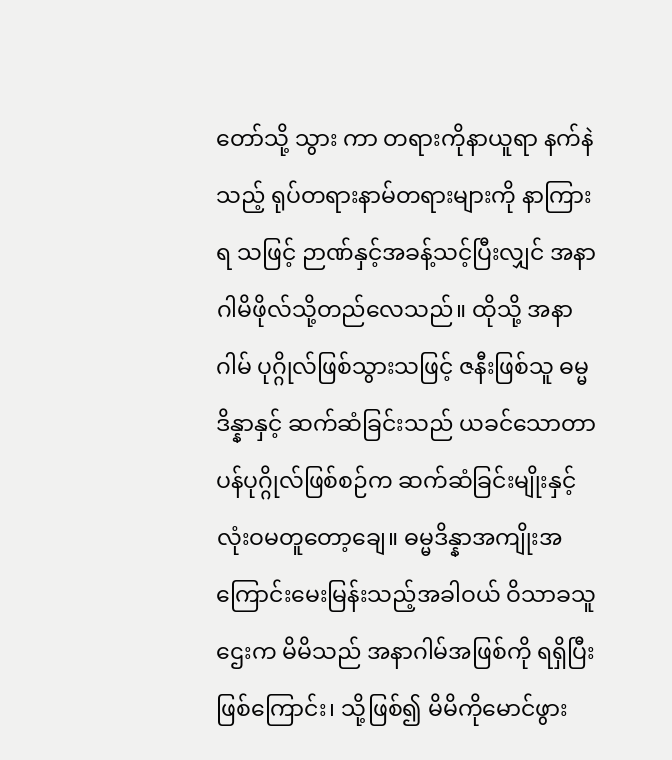တော်သို့ သွား ကာ တရားကိုနာယူရာ နက်နဲသည့် ရုပ်တရားနာမ်တရားများကို နာကြားရ သဖြင့် ဉာဏ်နှင့်အခန့်သင့်ပြီးလျှင် အနာဂါမိဖိုလ်သို့တည်လေသည်။ ထိုသို့ အနာဂါမ် ပုဂ္ဂိုလ်ဖြစ်သွားသဖြင့် ဇနီးဖြစ်သူ ဓမ္မဒိန္နာနှင့် ဆက်ဆံခြင်းသည် ယခင်သောတာပန်ပုဂ္ဂိုလ်ဖြစ်စဉ်က ဆက်ဆံခြင်းမျိုးနှင့်လုံးဝမတူတော့ချေ။ ဓမ္မဒိန္နာအကျိုးအကြောင်းမေးမြန်းသည့်အခါဝယ် ဝိသာခသူဌေးက မိမိသည် အနာဂါမ်အဖြစ်ကို ရရှိပြီးဖြစ်ကြောင်း၊ သို့ဖြစ်၍ မိမိကိုမောင်ဖွား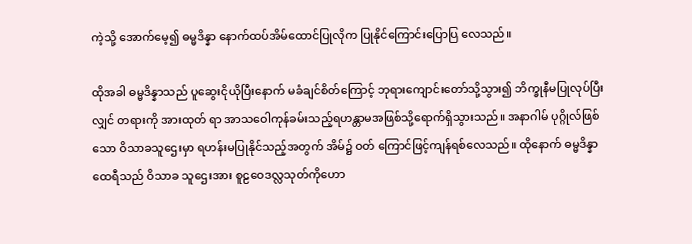ကဲ့သို့ အောက်မေ့၍ ဓမ္မဒိန္နာ နောက်ထပ်အိမ်ထောင်ပြုလိုက ပြုနိုင်ကြောင်းပြောပြ လေသည်။

ထိုအခါ ဓမ္မဒိန္နာသည် ပူဆွေးငိုယိုပြီးနောက် မခံချင်စိတ်ကြောင့် ဘုရားကျောင်းတော်သို့သွား၍ ဘိက္ခုနီမပြုလုပ်ပြီးလျှင် တရားကို အားထုတ် ရာ အာသဝေါကုန်ခမ်းသည့်ရဟန္တာမအဖြစ်သို့ရောက်ရှိသွားသည်။ အနာဂါမ် ပုဂ္ဂိုလ်ဖြစ်သော ဝိသာခသူဌေးမှာ ရဟန်းမပြုနိုင်သည့်အတွက် အိမ်၌ ဝတ် ကြောင်ဖြင့်ကျန်ရစ်လေသည်။ ထိုနောက် ဓမ္မဒိန္နာထေရီသည် ဝိသာခ သူဌေးအား စူဠဝေဒလ္လသုတ်ကိုဟော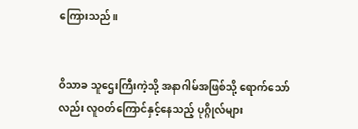ကြေားသည်။


ဝိသာခ သူဌေးကြီးကဲ့သို့ အနာဂါမ်အဖြစ်သို့ ရောက်သော်လည်း လူဝတ်ကြောင်နှင့်နေသည့် ပုဂ္ဂိုလ်များ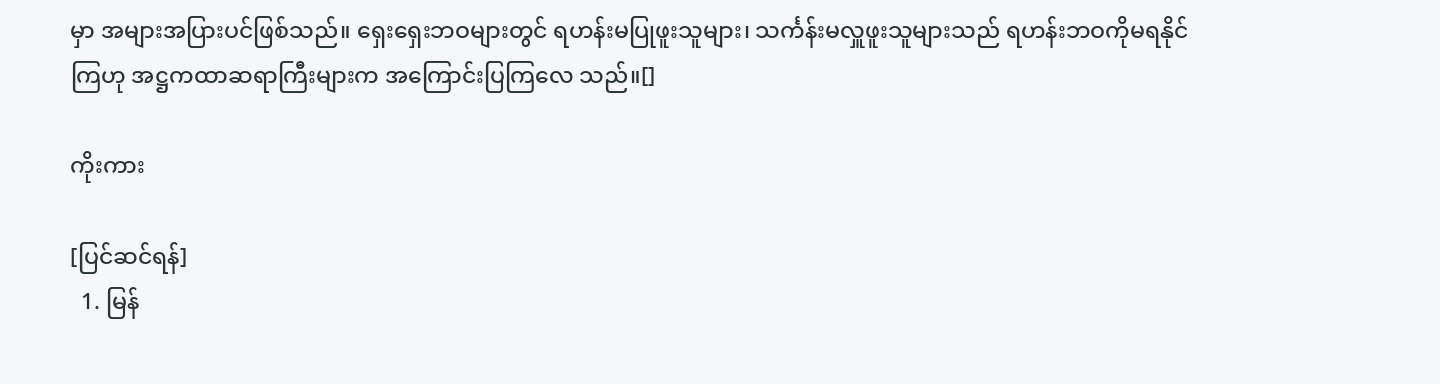မှာ အများအပြားပင်ဖြစ်သည်။ ရှေးရှေးဘဝများတွင် ရဟန်းမပြုဖူးသူများ၊ သင်္ကန်းမလှူဖူးသူများသည် ရဟန်းဘဝကိုမရနိုင်ကြဟု အဋ္ဌကထာဆရာကြီးများက အကြောင်းပြကြလေ သည်။[]

ကိုးကား

[ပြင်ဆင်ရန်]
  1. မြန်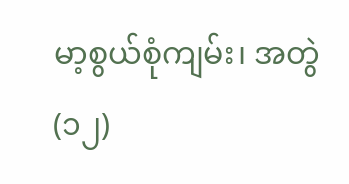မာ့စွယ်စုံကျမ်း၊ အတွဲ(၁၂)